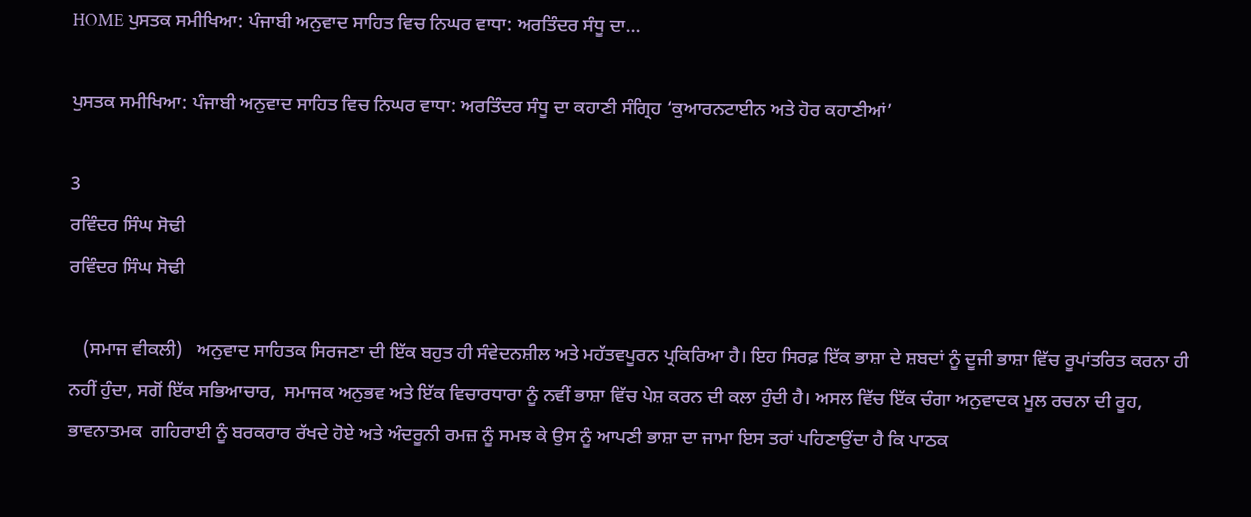HOME ਪੁਸਤਕ ਸਮੀਖਿਆ: ਪੰਜਾਬੀ ਅਨੁਵਾਦ ਸਾਹਿਤ ਵਿਚ ਨਿਘਰ ਵਾਧਾ: ਅਰਤਿੰਦਰ ਸੰਧੂ ਦਾ...

ਪੁਸਤਕ ਸਮੀਖਿਆ: ਪੰਜਾਬੀ ਅਨੁਵਾਦ ਸਾਹਿਤ ਵਿਚ ਨਿਘਰ ਵਾਧਾ: ਅਰਤਿੰਦਰ ਸੰਧੂ ਦਾ ਕਹਾਣੀ ਸੰਗ੍ਰਿਹ ‘ਕੁਆਰਨਟਾਈਨ ਅਤੇ ਹੋਰ ਕਹਾਣੀਆਂ’

3
ਰਵਿੰਦਰ ਸਿੰਘ ਸੋਢੀ
ਰਵਿੰਦਰ ਸਿੰਘ ਸੋਢੀ

   (ਸਮਾਜ ਵੀਕਲੀ)   ਅਨੁਵਾਦ ਸਾਹਿਤਕ ਸਿਰਜਣਾ ਦੀ ਇੱਕ ਬਹੁਤ ਹੀ ਸੰਵੇਦਨਸ਼ੀਲ ਅਤੇ ਮਹੱਤਵਪੂਰਨ ਪ੍ਰਕਿਰਿਆ ਹੈ। ਇਹ ਸਿਰਫ਼ ਇੱਕ ਭਾਸ਼ਾ ਦੇ ਸ਼ਬਦਾਂ ਨੂੰ ਦੂਜੀ ਭਾਸ਼ਾ ਵਿੱਚ ਰੂਪਾਂਤਰਿਤ ਕਰਨਾ ਹੀ ਨਹੀਂ ਹੁੰਦਾ, ਸਗੋਂ ਇੱਕ ਸਭਿਆਚਾਰ,  ਸਮਾਜਕ ਅਨੁਭਵ ਅਤੇ ਇੱਕ ਵਿਚਾਰਧਾਰਾ ਨੂੰ ਨਵੀਂ ਭਾਸ਼ਾ ਵਿੱਚ ਪੇਸ਼ ਕਰਨ ਦੀ ਕਲਾ ਹੁੰਦੀ ਹੈ। ਅਸਲ ਵਿੱਚ ਇੱਕ ਚੰਗਾ ਅਨੁਵਾਦਕ ਮੂਲ ਰਚਨਾ ਦੀ ਰੂਹ, ਭਾਵਨਾਤਮਕ  ਗਹਿਰਾਈ ਨੂੰ ਬਰਕਰਾਰ ਰੱਖਦੇ ਹੋਏ ਅਤੇ ਅੰਦਰੂਨੀ ਰਮਜ਼ ਨੂੰ ਸਮਝ ਕੇ ਉਸ ਨੂੰ ਆਪਣੀ ਭਾਸ਼ਾ ਦਾ ਜਾਮਾ ਇਸ ਤਰਾਂ ਪਹਿਣਾਉਂਦਾ ਹੈ ਕਿ ਪਾਠਕ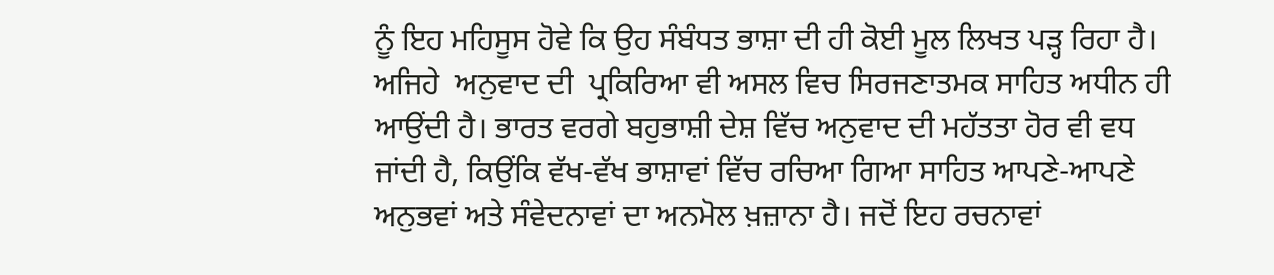ਨੂੰ ਇਹ ਮਹਿਸੂਸ ਹੋਵੇ ਕਿ ਉਹ ਸੰਬੰਧਤ ਭਾਸ਼ਾ ਦੀ ਹੀ ਕੋਈ ਮੂਲ ਲਿਖਤ ਪੜ੍ਹ ਰਿਹਾ ਹੈ। ਅਜਿਹੇ  ਅਨੁਵਾਦ ਦੀ  ਪ੍ਰਕਿਰਿਆ ਵੀ ਅਸਲ ਵਿਚ ਸਿਰਜਣਾਤਮਕ ਸਾਹਿਤ ਅਧੀਨ ਹੀ ਆਉਂਦੀ ਹੈ। ਭਾਰਤ ਵਰਗੇ ਬਹੁਭਾਸ਼ੀ ਦੇਸ਼ ਵਿੱਚ ਅਨੁਵਾਦ ਦੀ ਮਹੱਤਤਾ ਹੋਰ ਵੀ ਵਧ ਜਾਂਦੀ ਹੈ, ਕਿਉਂਕਿ ਵੱਖ-ਵੱਖ ਭਾਸ਼ਾਵਾਂ ਵਿੱਚ ਰਚਿਆ ਗਿਆ ਸਾਹਿਤ ਆਪਣੇ-ਆਪਣੇ ਅਨੁਭਵਾਂ ਅਤੇ ਸੰਵੇਦਨਾਵਾਂ ਦਾ ਅਨਮੋਲ ਖ਼ਜ਼ਾਨਾ ਹੈ। ਜਦੋਂ ਇਹ ਰਚਨਾਵਾਂ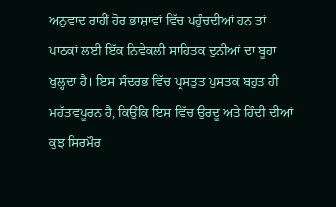ਅਨੁਵਾਦ ਰਾਹੀਂ ਹੋਰ ਭਾਸ਼ਾਵਾਂ ਵਿੱਚ ਪਹੁੰਚਦੀਆਂ ਹਨ ਤਾਂ ਪਾਠਕਾਂ ਲਈ ਇੱਕ ਨਿਵੇਕਲੀ ਸਾਹਿਤਕ ਦੁਨੀਆਂ ਦਾ ਬੂਹਾ ਖੁਲ੍ਹਦਾ ਹੈ। ਇਸ ਸੰਦਰਭ ਵਿੱਚ ਪ੍ਰਸਤੁਤ ਪੁਸਤਕ ਬਹੁਤ ਹੀ ਮਹੱਤਵਪੂਰਨ ਹੈ, ਕਿਉਂਕਿ ਇਸ ਵਿੱਚ ਉਰਦੂ ਅਤੇ ਹਿੰਦੀ ਦੀਆਂ ਕੁਝ ਸਿਰਮੌਰ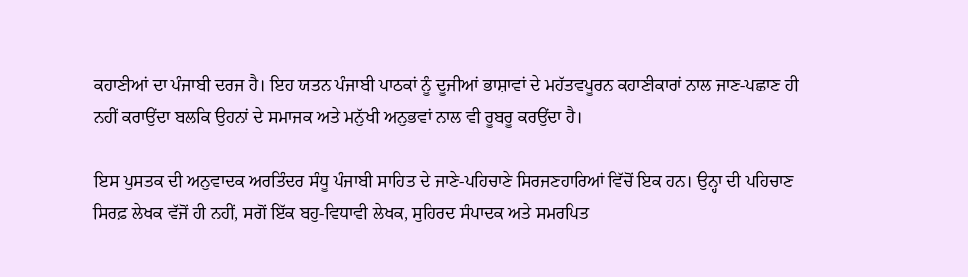ਕਹਾਣੀਆਂ ਦਾ ਪੰਜਾਬੀ ਦਰਜ ਹੈ। ਇਹ ਯਤਨ ਪੰਜਾਬੀ ਪਾਠਕਾਂ ਨੂੰ ਦੂਜੀਆਂ ਭਾਸ਼ਾਵਾਂ ਦੇ ਮਹੱਤਵਪੂਰਨ ਕਹਾਣੀਕਾਰਾਂ ਨਾਲ ਜਾਣ-ਪਛਾਣ ਹੀ ਨਹੀਂ ਕਰਾਉਂਦਾ ਬਲਕਿ ਉਹਨਾਂ ਦੇ ਸਮਾਜਕ ਅਤੇ ਮਨੁੱਖੀ ਅਨੁਭਵਾਂ ਨਾਲ ਵੀ ਰੂਬਰੂ ਕਰਉਂਦਾ ਹੈ।

ਇਸ ਪੁਸਤਕ ਦੀ ਅਨੁਵਾਦਕ ਅਰਤਿੰਦਰ ਸੰਧੂ ਪੰਜਾਬੀ ਸਾਹਿਤ ਦੇ ਜਾਣੇ-ਪਹਿਚਾਣੇ ਸਿਰਜਣਹਾਰਿਆਂ ਵਿੱਚੋਂ ਇਕ ਹਨ। ਉਨ੍ਹਾ ਦੀ ਪਹਿਚਾਣ ਸਿਰਫ਼ ਲੇਖਕ ਵੱਜੋਂ ਹੀ ਨਹੀਂ, ਸਗੋਂ ਇੱਕ ਬਹੁ-ਵਿਧਾਵੀ ਲੇਖਕ, ਸੁਹਿਰਦ ਸੰਪਾਦਕ ਅਤੇ ਸਮਰਪਿਤ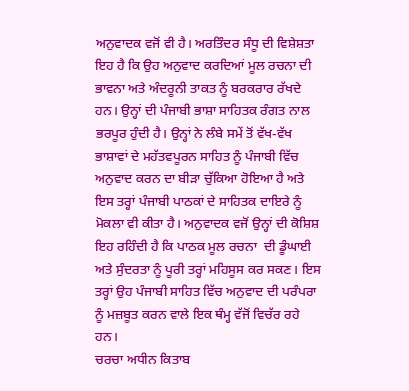ਅਨੁਵਾਦਕ ਵਜੋਂ ਵੀ ਹੈ। ਅਰਤਿੰਦਰ ਸੰਧੂ ਦੀ ਵਿਸ਼ੇਸ਼ਤਾ ਇਹ ਹੈ ਕਿ ਉਹ ਅਨੁਵਾਦ ਕਰਦਿਆਂ ਮੂਲ ਰਚਨਾ ਦੀ ਭਾਵਨਾ ਅਤੇ ਅੰਦਰੂਨੀ ਤਾਕਤ ਨੂੰ ਬਰਕਰਾਰ ਰੱਖਦੇ ਹਨ। ਉਨ੍ਹਾਂ ਦੀ ਪੰਜਾਬੀ ਭਾਸ਼ਾ ਸਾਹਿਤਕ ਰੰਗਤ ਨਾਲ ਭਰਪੂਰ ਹੁੰਦੀ ਹੈ। ਉਨ੍ਹਾਂ ਨੇ ਲੰਬੇ ਸਮੇਂ ਤੋਂ ਵੱਖ-ਵੱਖ ਭਾਸ਼ਾਵਾਂ ਦੇ ਮਹੱਤਵਪੂਰਨ ਸਾਹਿਤ ਨੂੰ ਪੰਜਾਬੀ ਵਿੱਚ ਅਨੁਵਾਦ ਕਰਨ ਦਾ ਬੀੜਾ ਚੁੱਕਿਆ ਹੋਇਆ ਹੈ ਅਤੇ ਇਸ ਤਰ੍ਹਾਂ ਪੰਜਾਬੀ ਪਾਠਕਾਂ ਦੇ ਸਾਹਿਤਕ ਦਾਇਰੇ ਨੂੰ ਮੋਕਲਾ ਵੀ ਕੀਤਾ ਹੈ। ਅਨੁਵਾਦਕ ਵਜੋਂ ਉਨ੍ਹਾਂ ਦੀ ਕੋਸ਼ਿਸ਼ ਇਹ ਰਹਿੰਦੀ ਹੈ ਕਿ ਪਾਠਕ ਮੂਲ ਰਚਨਾ  ਦੀ ਡੂੰਘਾਈ ਅਤੇ ਸੁੰਦਰਤਾ ਨੂੰ ਪੂਰੀ ਤਰ੍ਹਾਂ ਮਹਿਸੂਸ ਕਰ ਸਕਣ। ਇਸ ਤਰ੍ਹਾਂ ਉਹ ਪੰਜਾਬੀ ਸਾਹਿਤ ਵਿੱਚ ਅਨੁਵਾਦ ਦੀ ਪਰੰਪਰਾ ਨੂੰ ਮਜ਼ਬੂਤ ਕਰਨ ਵਾਲੇ ਇਕ ਥੰਮ੍ਹ ਵੱਜੋਂ ਵਿਚੱਰ ਰਹੇ ਹਨ।
ਚਰਚਾ ਅਧੀਨ ਕਿਤਾਬ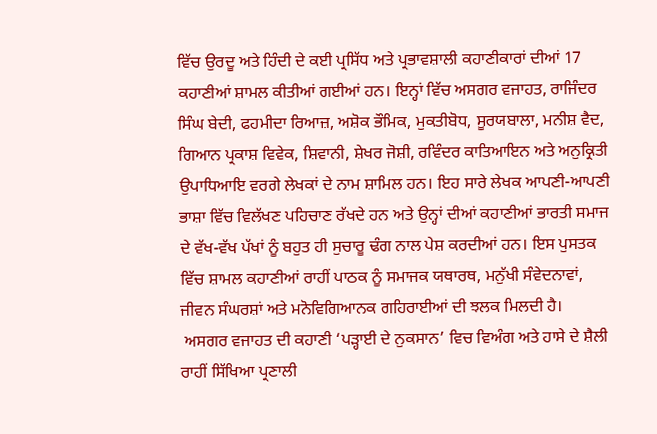ਵਿੱਚ ਉਰਦੂ ਅਤੇ ਹਿੰਦੀ ਦੇ ਕਈ ਪ੍ਰਸਿੱਧ ਅਤੇ ਪ੍ਰਭਾਵਸ਼ਾਲੀ ਕਹਾਣੀਕਾਰਾਂ ਦੀਆਂ 17 ਕਹਾਣੀਆਂ ਸ਼ਾਮਲ ਕੀਤੀਆਂ ਗਈਆਂ ਹਨ। ਇਨ੍ਹਾਂ ਵਿੱਚ ਅਸਗਰ ਵਜਾਹਤ, ਰਾਜਿੰਦਰ ਸਿੰਘ ਬੇਦੀ, ਫਹਮੀਦਾ ਰਿਆਜ਼, ਅਸ਼ੋਕ ਭੌਮਿਕ, ਮੁਕਤੀਬੋਧ, ਸੂਰਯਬਾਲਾ, ਮਨੀਸ਼ ਵੈਦ, ਗਿਆਨ ਪ੍ਰਕਾਸ਼ ਵਿਵੇਕ, ਸ਼ਿਵਾਨੀ, ਸ਼ੇਖਰ ਜੋਸ਼ੀ, ਰਵਿੰਦਰ ਕਾਤਿਆਇਨ ਅਤੇ ਅਨੁਕ੍ਰਿਤੀ ਉਪਾਧਿਆਇ ਵਰਗੇ ਲੇਖਕਾਂ ਦੇ ਨਾਮ ਸ਼ਾਮਿਲ ਹਨ। ਇਹ ਸਾਰੇ ਲੇਖਕ ਆਪਣੀ-ਆਪਣੀ ਭਾਸ਼ਾ ਵਿੱਚ ਵਿਲੱਖਣ ਪਹਿਚਾਣ ਰੱਖਦੇ ਹਨ ਅਤੇ ਉਨ੍ਹਾਂ ਦੀਆਂ ਕਹਾਣੀਆਂ ਭਾਰਤੀ ਸਮਾਜ ਦੇ ਵੱਖ-ਵੱਖ ਪੱਖਾਂ ਨੂੰ ਬਹੁਤ ਹੀ ਸੁਚਾਰੂ ਢੰਗ ਨਾਲ ਪੇਸ਼ ਕਰਦੀਆਂ ਹਨ। ਇਸ ਪੁਸਤਕ ਵਿੱਚ ਸ਼ਾਮਲ ਕਹਾਣੀਆਂ ਰਾਹੀਂ ਪਾਠਕ ਨੂੰ ਸਮਾਜਕ ਯਥਾਰਥ, ਮਨੁੱਖੀ ਸੰਵੇਦਨਾਵਾਂ, ਜੀਵਨ ਸੰਘਰਸ਼ਾਂ ਅਤੇ ਮਨੋਵਿਗਿਆਨਕ ਗਹਿਰਾਈਆਂ ਦੀ ਝਲਕ ਮਿਲਦੀ ਹੈ।
 ਅਸਗਰ ਵਜਾਹਤ ਦੀ ਕਹਾਣੀ ‘ਪੜ੍ਹਾਈ ਦੇ ਨੁਕਸਾਨ’ ਵਿਚ ਵਿਅੰਗ ਅਤੇ ਹਾਸੇ ਦੇ ਸ਼ੈਲੀ ਰਾਹੀਂ ਸਿੱਖਿਆ ਪ੍ਰਣਾਲੀ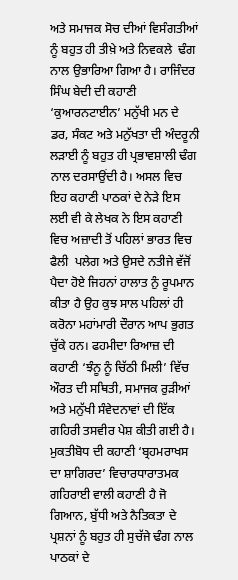ਅਤੇ ਸਮਾਜਕ ਸੋਚ ਦੀਆਂ ਵਿਸੰਗਤੀਆਂ ਨੂੰ ਬਹੁਤ ਹੀ ਤੀਖ਼ੇ ਅਤੇ ਨਿਵਕਲੇ  ਢੰਗ ਨਾਲ ਉਭਾਰਿਆ ਗਿਆ ਹੈ। ਰਾਜਿੰਦਰ ਸਿੰਘ ਬੇਦੀ ਦੀ ਕਹਾਣੀ ‘ਕੁਆਰਨਟਾਈਨ’ ਮਨੁੱਖੀ ਮਨ ਦੇ ਡਰ, ਸੰਕਟ ਅਤੇ ਮਨੁੱਖਤਾ ਦੀ ਅੰਦਰੂਨੀ ਲੜਾਈ ਨੂੰ ਬਹੁਤ ਹੀ ਪ੍ਰਭਾਵਸ਼ਾਲੀ ਢੰਗ ਨਾਲ ਦਰਸਾਉਂਦੀ ਹੈ। ਅਸਲ ਵਿਚ ਇਹ ਕਹਾਣੀ ਪਾਠਕਾਂ ਦੇ ਨੇੜੇ ਇਸ ਲਈ ਵੀ ਕੇ ਲੇਖਕ ਨੇ ਇਸ ਕਹਾਣੀ ਵਿਚ ਅਜ਼ਾਦੀ ਤੋਂ ਪਹਿਲਾਂ ਭਾਰਤ ਵਿਚ ਫੈਲੀ  ਪਲੇਗ ਅਤੇ ਉਸਦੇ ਨਤੀਜੇ ਵੱਜੋਂ ਪੈਦਾ ਹੋਏ ਜਿਹਨਾਂ ਹਾਲਾਤ ਨੁੰ ਰੂਪਮਾਨ ਕੀਤਾ ਹੈ ਉਹ ਕੁਝ ਸਾਲ ਪਹਿਲਾਂ ਹੀ ਕਰੋਨਾ ਮਹਾਂਮਾਰੀ ਦੌਰਾਨ ਆਪ ਭੁਗਤ ਚੁੱਕੇ ਹਨ। ਫਹਮੀਦਾ ਰਿਆਜ਼ ਦੀ ਕਹਾਣੀ ‘ਝੰਨੂ ਨੂੰ ਚਿੱਠੀ ਮਿਲੀ’ ਵਿੱਚ ਔਰਤ ਦੀ ਸਥਿਤੀ, ਸਮਾਜਕ ਰੁੜੀਆਂ ਅਤੇ ਮਨੁੱਖੀ ਸੰਵੇਦਨਾਵਾਂ ਦੀ ਇੱਕ ਗਹਿਰੀ ਤਸਵੀਰ ਪੇਸ਼ ਕੀਤੀ ਗਈ ਹੈ। ਮੁਕਤੀਬੋਧ ਦੀ ਕਹਾਣੀ ‘ਬ੍ਰਹਮਰਾਖਸ ਦਾ ਸ਼ਾਗਿਰਦ’ ਵਿਚਾਰਧਾਰਾਤਮਕ ਗਹਿਰਾਈ ਵਾਲੀ ਕਹਾਣੀ ਹੈ ਜੋ ਗਿਆਨ, ਬੁੱਧੀ ਅਤੇ ਨੈਤਿਕਤਾ ਦੇ ਪ੍ਰਸ਼ਨਾਂ ਨੂੰ ਬਹੁਤ ਹੀ ਸੁਚੱਜੇ ਢੰਗ ਨਾਲ ਪਾਠਕਾਂ ਦੇ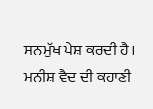ਸਨਮੁੱਖ ਪੇਸ਼ ਕਰਦੀ ਹੈ। ਮਨੀਸ਼ ਵੈਦ ਦੀ ਕਹਾਣੀ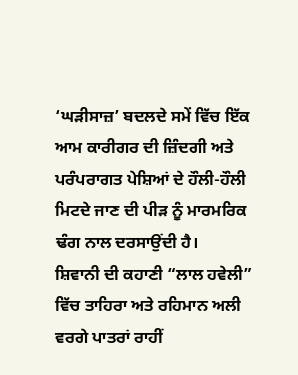‘ਘੜੀਸਾਜ਼’ ਬਦਲਦੇ ਸਮੇਂ ਵਿੱਚ ਇੱਕ ਆਮ ਕਾਰੀਗਰ ਦੀ ਜ਼ਿੰਦਗੀ ਅਤੇ ਪਰੰਪਰਾਗਤ ਪੇਸ਼ਿਆਂ ਦੇ ਹੌਲੀ-ਹੌਲੀ ਮਿਟਦੇ ਜਾਣ ਦੀ ਪੀੜ ਨੂੰ ਮਾਰਮਰਿਕ ਢੰਗ ਨਾਲ ਦਰਸਾਉਂਦੀ ਹੈ।
ਸ਼ਿਵਾਨੀ ਦੀ ਕਹਾਣੀ “ਲਾਲ ਹਵੇਲੀ” ਵਿੱਚ ਤਾਹਿਰਾ ਅਤੇ ਰਹਿਮਾਨ ਅਲੀ ਵਰਗੇ ਪਾਤਰਾਂ ਰਾਹੀਂ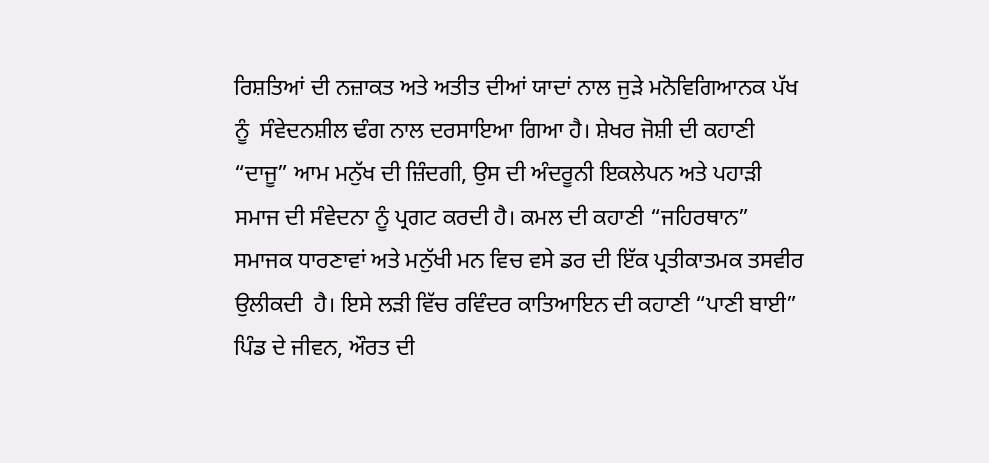ਰਿਸ਼ਤਿਆਂ ਦੀ ਨਜ਼ਾਕਤ ਅਤੇ ਅਤੀਤ ਦੀਆਂ ਯਾਦਾਂ ਨਾਲ ਜੁੜੇ ਮਨੋਵਿਗਿਆਨਕ ਪੱਖ ਨੂੰ  ਸੰਵੇਦਨਸ਼ੀਲ ਢੰਗ ਨਾਲ ਦਰਸਾਇਆ ਗਿਆ ਹੈ। ਸ਼ੇਖਰ ਜੋਸ਼ੀ ਦੀ ਕਹਾਣੀ “ਦਾਜੂ” ਆਮ ਮਨੁੱਖ ਦੀ ਜ਼ਿੰਦਗੀ, ਉਸ ਦੀ ਅੰਦਰੂਨੀ ਇਕਲੇਪਨ ਅਤੇ ਪਹਾੜੀ ਸਮਾਜ ਦੀ ਸੰਵੇਦਨਾ ਨੂੰ ਪ੍ਰਗਟ ਕਰਦੀ ਹੈ। ਕਮਲ ਦੀ ਕਹਾਣੀ “ਜਹਿਰਥਾਨ” ਸਮਾਜਕ ਧਾਰਣਾਵਾਂ ਅਤੇ ਮਨੁੱਖੀ ਮਨ ਵਿਚ ਵਸੇ ਡਰ ਦੀ ਇੱਕ ਪ੍ਰਤੀਕਾਤਮਕ ਤਸਵੀਰ ਉਲੀਕਦੀ  ਹੈ। ਇਸੇ ਲੜੀ ਵਿੱਚ ਰਵਿੰਦਰ ਕਾਤਿਆਇਨ ਦੀ ਕਹਾਣੀ “ਪਾਣੀ ਬਾਈ” ਪਿੰਡ ਦੇ ਜੀਵਨ, ਔਰਤ ਦੀ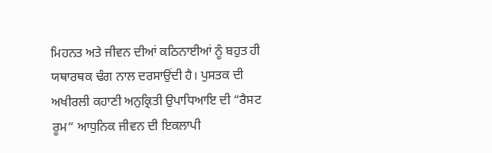ਮਿਹਨਤ ਅਤੇ ਜੀਵਨ ਦੀਆਂ ਕਠਿਨਾਈਆਂ ਨੂੰ ਬਹੁਤ ਹੀ ਯਥਾਰਥਕ ਢੰਗ ਨਾਲ ਦਰਸਾਉਂਦੀ ਹੈ। ਪੁਸਤਕ ਦੀ ਅਖੀਰਲੀ ਕਹਾਣੀ ਅਨੁਕ੍ਰਿਤੀ ਉਪਾਧਿਆਇ ਦੀ “ਰੈਸਟ ਰੂਮ” ਆਧੁਨਿਕ ਜੀਵਨ ਦੀ ਇਕਲਾਪੀ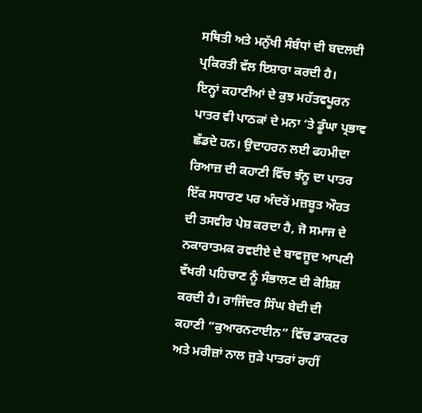ਸਥਿਤੀ ਅਤੇ ਮਨੁੱਖੀ ਸੰਬੰਧਾਂ ਦੀ ਬਦਲਦੀ ਪ੍ਰਕਿਰਤੀ ਵੱਲ ਇਸ਼ਾਰਾ ਕਰਦੀ ਹੈ।
ਇਨ੍ਹਾਂ ਕਹਾਣੀਆਂ ਦੇ ਕੁਝ ਮਹੱਤਵਪੂਰਨ ਪਾਤਰ ਵੀ ਪਾਠਕਾਂ ਦੇ ਮਨਾ ‘ਤੇ ਡੂੰਘਾ ਪ੍ਰਭਾਵ ਛੱਡਦੇ ਹਨ। ਉਦਾਹਰਨ ਲਈ ਫਹਮੀਦਾ ਰਿਆਜ਼ ਦੀ ਕਹਾਣੀ ਵਿੱਚ ਝੰਨੂ ਦਾ ਪਾਤਰ ਇੱਕ ਸਧਾਰਣ ਪਰ ਅੰਦਰੋਂ ਮਜ਼ਬੂਤ ਔਰਤ ਦੀ ਤਸਵੀਰ ਪੇਸ਼ ਕਰਦਾ ਹੈ, ਜੋ ਸਮਾਜ ਦੇ ਨਕਾਰਾਤਮਕ ਰਵਈਏ ਦੇ ਬਾਵਜੂਦ ਆਪਣੀ ਵੱਖਰੀ ਪਹਿਚਾਣ ਨੂੰ ਸੰਭਾਲਣ ਦੀ ਕੋਸ਼ਿਸ਼ ਕਰਦੀ ਹੈ। ਰਾਜਿੰਦਰ ਸਿੰਘ ਬੇਦੀ ਦੀ ਕਹਾਣੀ “ਕੁਆਰਨਟਾਈਨ” ਵਿੱਚ ਡਾਕਟਰ ਅਤੇ ਮਰੀਜ਼ਾਂ ਨਾਲ ਜੁੜੇ ਪਾਤਰਾਂ ਰਾਹੀਂ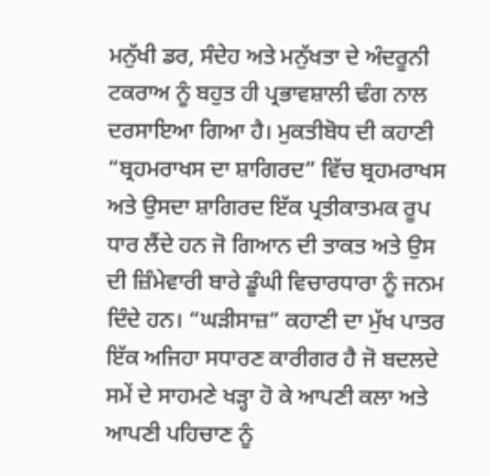ਮਨੁੱਖੀ ਡਰ, ਸੰਦੇਹ ਅਤੇ ਮਨੁੱਖਤਾ ਦੇ ਅੰਦਰੂਨੀ ਟਕਰਾਅ ਨੂੰ ਬਹੁਤ ਹੀ ਪ੍ਰਭਾਵਸ਼ਾਲੀ ਢੰਗ ਨਾਲ ਦਰਸਾਇਆ ਗਿਆ ਹੈ। ਮੁਕਤੀਬੋਧ ਦੀ ਕਹਾਣੀ “ਬ੍ਰਹਮਰਾਖਸ ਦਾ ਸ਼ਾਗਿਰਦ” ਵਿੱਚ ਬ੍ਰਹਮਰਾਖਸ ਅਤੇ ਉਸਦਾ ਸ਼ਾਗਿਰਦ ਇੱਕ ਪ੍ਰਤੀਕਾਤਮਕ ਰੂਪ ਧਾਰ ਲੈਂਦੇ ਹਨ ਜੋ ਗਿਆਨ ਦੀ ਤਾਕਤ ਅਤੇ ਉਸ ਦੀ ਜ਼ਿੰਮੇਵਾਰੀ ਬਾਰੇ ਡੂੰਘੀ ਵਿਚਾਰਧਾਰਾ ਨੂੰ ਜਨਮ ਦਿੰਦੇ ਹਨ। “ਘੜੀਸਾਜ਼” ਕਹਾਣੀ ਦਾ ਮੁੱਖ ਪਾਤਰ ਇੱਕ ਅਜਿਹਾ ਸਧਾਰਣ ਕਾਰੀਗਰ ਹੈ ਜੋ ਬਦਲਦੇ ਸਮੇਂ ਦੇ ਸਾਹਮਣੇ ਖੜ੍ਹਾ ਹੋ ਕੇ ਆਪਣੀ ਕਲਾ ਅਤੇ ਆਪਣੀ ਪਹਿਚਾਣ ਨੂੰ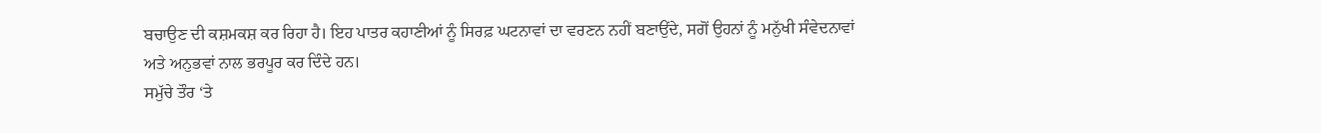ਬਚਾਉਣ ਦੀ ਕਸ਼ਮਕਸ਼ ਕਰ ਰਿਹਾ ਹੈ। ਇਹ ਪਾਤਰ ਕਹਾਣੀਆਂ ਨੂੰ ਸਿਰਫ਼ ਘਟਨਾਵਾਂ ਦਾ ਵਰਣਨ ਨਹੀਂ ਬਣਾਉਂਦੇ, ਸਗੋਂ ਉਹਨਾਂ ਨੂੰ ਮਨੁੱਖੀ ਸੰਵੇਦਨਾਵਾਂ ਅਤੇ ਅਨੁਭਵਾਂ ਨਾਲ ਭਰਪੂਰ ਕਰ ਦਿੰਦੇ ਹਨ।
ਸਮੁੱਚੇ ਤੌਰ ‘ਤੇ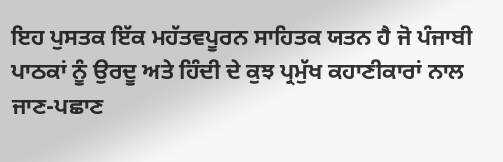ਇਹ ਪੁਸਤਕ ਇੱਕ ਮਹੱਤਵਪੂਰਨ ਸਾਹਿਤਕ ਯਤਨ ਹੈ ਜੋ ਪੰਜਾਬੀ ਪਾਠਕਾਂ ਨੂੰ ਉਰਦੂ ਅਤੇ ਹਿੰਦੀ ਦੇ ਕੁਝ ਪ੍ਰਮੁੱਖ ਕਹਾਣੀਕਾਰਾਂ ਨਾਲ ਜਾਣ-ਪਛਾਣ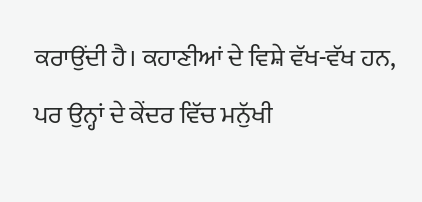ਕਰਾਉਂਦੀ ਹੈ। ਕਹਾਣੀਆਂ ਦੇ ਵਿਸ਼ੇ ਵੱਖ-ਵੱਖ ਹਨ, ਪਰ ਉਨ੍ਹਾਂ ਦੇ ਕੇਂਦਰ ਵਿੱਚ ਮਨੁੱਖੀ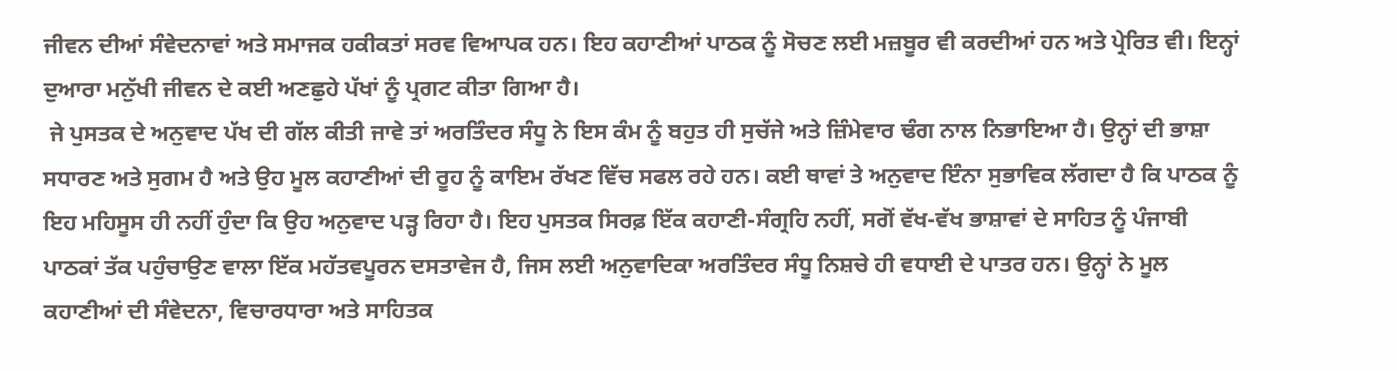ਜੀਵਨ ਦੀਆਂ ਸੰਵੇਦਨਾਵਾਂ ਅਤੇ ਸਮਾਜਕ ਹਕੀਕਤਾਂ ਸਰਵ ਵਿਆਪਕ ਹਨ। ਇਹ ਕਹਾਣੀਆਂ ਪਾਠਕ ਨੂੰ ਸੋਚਣ ਲਈ ਮਜ਼ਬੂਰ ਵੀ ਕਰਦੀਆਂ ਹਨ ਅਤੇ ਪ੍ਰੇਰਿਤ ਵੀ। ਇਨ੍ਹਾਂ ਦੁਆਰਾ ਮਨੁੱਖੀ ਜੀਵਨ ਦੇ ਕਈ ਅਣਛੁਹੇ ਪੱਖਾਂ ਨੂੰ ਪ੍ਰਗਟ ਕੀਤਾ ਗਿਆ ਹੈ।
 ਜੇ ਪੁਸਤਕ ਦੇ ਅਨੁਵਾਦ ਪੱਖ ਦੀ ਗੱਲ ਕੀਤੀ ਜਾਵੇ ਤਾਂ ਅਰਤਿੰਦਰ ਸੰਧੂ ਨੇ ਇਸ ਕੰਮ ਨੂੰ ਬਹੁਤ ਹੀ ਸੁਚੱਜੇ ਅਤੇ ਜ਼ਿੰਮੇਵਾਰ ਢੰਗ ਨਾਲ ਨਿਭਾਇਆ ਹੈ। ਉਨ੍ਹਾਂ ਦੀ ਭਾਸ਼ਾ ਸਧਾਰਣ ਅਤੇ ਸੁਗਮ ਹੈ ਅਤੇ ਉਹ ਮੂਲ ਕਹਾਣੀਆਂ ਦੀ ਰੂਹ ਨੂੰ ਕਾਇਮ ਰੱਖਣ ਵਿੱਚ ਸਫਲ ਰਹੇ ਹਨ। ਕਈ ਥਾਵਾਂ ਤੇ ਅਨੁਵਾਦ ਇੰਨਾ ਸੁਭਾਵਿਕ ਲੱਗਦਾ ਹੈ ਕਿ ਪਾਠਕ ਨੂੰ ਇਹ ਮਹਿਸੂਸ ਹੀ ਨਹੀਂ ਹੁੰਦਾ ਕਿ ਉਹ ਅਨੁਵਾਦ ਪੜ੍ਹ ਰਿਹਾ ਹੈ। ਇਹ ਪੁਸਤਕ ਸਿਰਫ਼ ਇੱਕ ਕਹਾਣੀ-ਸੰਗ੍ਰਹਿ ਨਹੀਂ, ਸਗੋਂ ਵੱਖ-ਵੱਖ ਭਾਸ਼ਾਵਾਂ ਦੇ ਸਾਹਿਤ ਨੂੰ ਪੰਜਾਬੀ ਪਾਠਕਾਂ ਤੱਕ ਪਹੁੰਚਾਉਣ ਵਾਲਾ ਇੱਕ ਮਹੱਤਵਪੂਰਨ ਦਸਤਾਵੇਜ ਹੈ, ਜਿਸ ਲਈ ਅਨੁਵਾਦਿਕਾ ਅਰਤਿੰਦਰ ਸੰਧੂ ਨਿਸ਼ਚੇ ਹੀ ਵਧਾਈ ਦੇ ਪਾਤਰ ਹਨ। ਉਨ੍ਹਾਂ ਨੇ ਮੂਲ ਕਹਾਣੀਆਂ ਦੀ ਸੰਵੇਦਨਾ, ਵਿਚਾਰਧਾਰਾ ਅਤੇ ਸਾਹਿਤਕ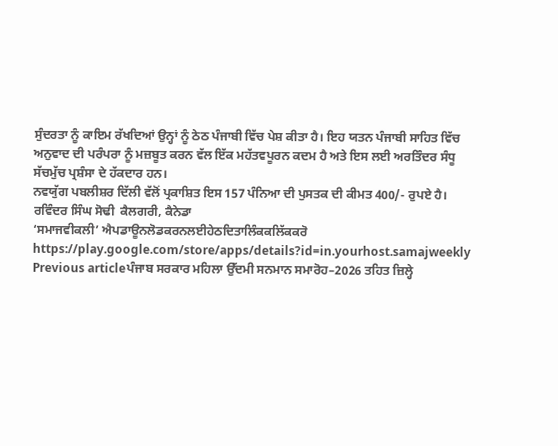ਸੁੰਦਰਤਾ ਨੂੰ ਕਾਇਮ ਰੱਖਦਿਆਂ ਉਨ੍ਹਾਂ ਨੂੰ ਠੇਠ ਪੰਜਾਬੀ ਵਿੱਚ ਪੇਸ਼ ਕੀਤਾ ਹੈ। ਇਹ ਯਤਨ ਪੰਜਾਬੀ ਸਾਹਿਤ ਵਿੱਚ ਅਨੁਵਾਦ ਦੀ ਪਰੰਪਰਾ ਨੂੰ ਮਜ਼ਬੂਤ ਕਰਨ ਵੱਲ ਇੱਕ ਮਹੱਤਵਪੂਰਨ ਕਦਮ ਹੈ ਅਤੇ ਇਸ ਲਈ ਅਰਤਿੰਦਰ ਸੰਧੂ ਸੱਚਮੁੱਚ ਪ੍ਰਸ਼ੰਸਾ ਦੇ ਹੱਕਦਾਰ ਹਨ।
ਨਵਯੁੱਗ ਪਬਲੀਸ਼ਰ ਦਿੱਲੀ ਵੱਲੋਂ ਪ੍ਰਕਾਸ਼ਿਤ ਇਸ 157 ਪੰਨਿਆ ਦੀ ਪੁਸਤਕ ਦੀ ਕੀਮਤ 400/- ਰੁਪਏ ਹੈ।
ਰਵਿੰਦਰ ਸਿੰਘ ਸੋਢੀ  ਕੈਲਗਰੀ, ਕੈਨੇਡਾ
‘ਸਮਾਜਵੀਕਲੀ’ ਐਪਡਾਊਨਲੋਡਕਰਨਲਈਹੇਠਦਿਤਾਲਿੰਕਕਲਿੱਕਕਰੋ
https://play.google.com/store/apps/details?id=in.yourhost.samajweekly
Previous articleਪੰਜਾਬ ਸਰਕਾਰ ਮਹਿਲਾ ਉੱਦਮੀ ਸਨਮਾਨ ਸਮਾਰੋਹ–2026 ਤਹਿਤ ਜ਼ਿਲ੍ਹੇ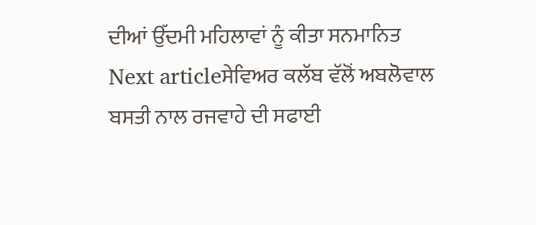ਦੀਆਂ ਉੱਦਮੀ ਮਹਿਲਾਵਾਂ ਨੂੰ ਕੀਤਾ ਸਨਮਾਨਿਤ
Next articleਸੇਵਿਅਰ ਕਲੱਬ ਵੱਲੋਂ ਅਬਲੋਵਾਲ ਬਸਤੀ ਨਾਲ ਰਜਵਾਹੇ ਦੀ ਸਫਾਈ